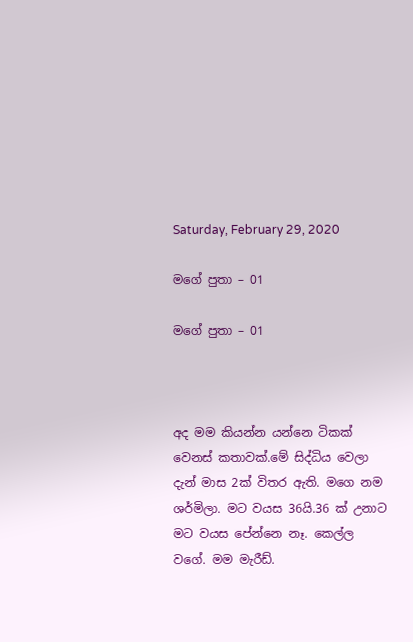Saturday, February 29, 2020

මගේ පුතා – 01

මගේ පුතා – 01



අද මම කියන්න යන්නෙ ටිකක් වෙනස් කතාවක්.මේ සිද්ධිය වෙලා දැන් මාස 2ක් විතර ඇති. මගෙ නම ශර්මිලා. මට වයස 36යි.36 ක් උනාට මට වයස පේන්නෙ නෑ. කෙල්ල වගේ. මම මැරීඩ්.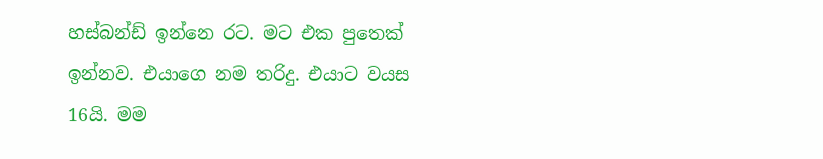හස්බන්ඩ් ඉන්නෙ රට. මට එක පුතෙක් ඉන්නව. එයාගෙ නම තරිදු. එයාට වයස 16යි. මම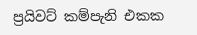ප්‍රයිවට් කම්පැනි එකක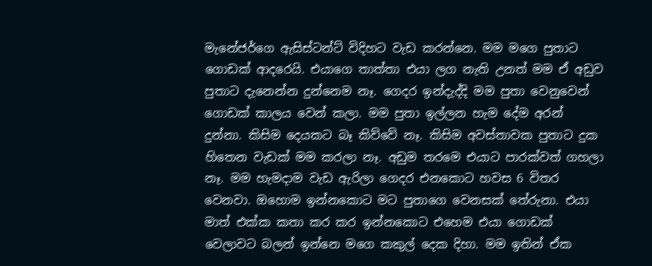මැනේජර්ගෙ ඇසිස්ටන්ට් විදිහට වැඩ කරන්නෙ. මම මගෙ පුතාට ගොඩක් ආදරෙයි. එයාගෙ තාත්තා එයා ලග නැති උනත් මම ඒ අඩුව පුතාට දැනෙන්න දුන්නෙම නෑ. ගෙදර ඉන්දැද්දි මම පුතා වෙනුවෙන් ගොඩක් කාලය වෙන් කලා. මම පුතා ඉල්ලන හැම දේම අරන් දුන්නා. කිසිම දෙයකට බෑ කිව්වේ නෑ. කිසිම අවස්තාවක පුතාට දුක හිතෙන වැඩක් මම කරලා නෑ. අඩුම තරමෙ එයාට පාරක්වත් ගහලා නෑ. මම හැමදාම වැඩ ඇරිලා ගෙදර එනකොට හවස 6 විතර වෙනවා. ඔහොම ඉන්නකොට මට පුතාගෙ වෙනසක් තේරුනා. එයා මාත් එක්ක කතා කර කර ඉන්නකොට එහෙම එයා ගොඩක් වෙලාවට බලන් ඉන්නෙ මගෙ කකුල් දෙක දිහා. මම ඉතින් ඒක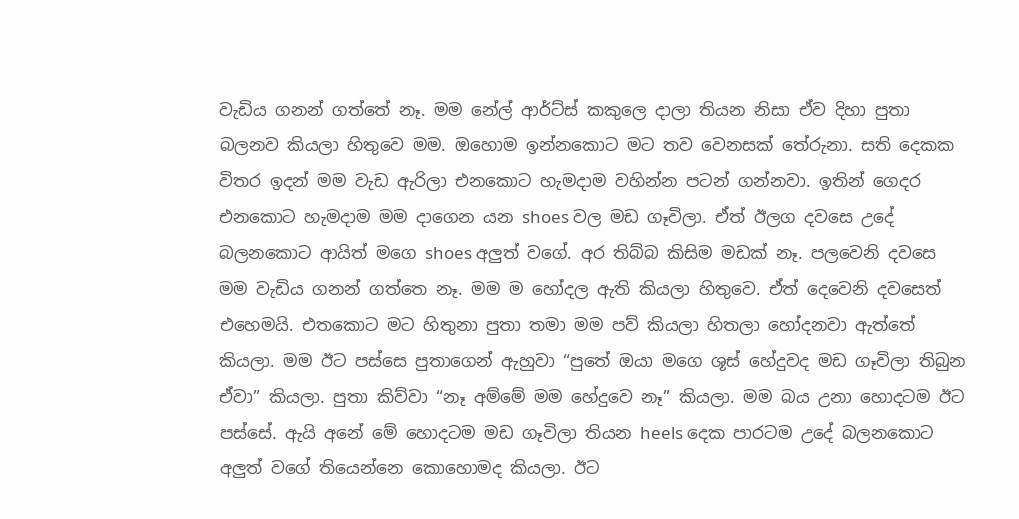වැඩිය ගනන් ගත්තේ නෑ. මම නේල් ආර්ට්ස් කකුලෙ දාලා තියන නිසා ඒව දිහා පුතා බලනව කියලා හිතුවෙ මම. ඔහොම ඉන්නකොට මට තව වෙනසක් තේරුනා. සති දෙකක විතර ඉදන් මම වැඩ ඇරිලා එනකොට හැමදාම වහින්න පටන් ගන්නවා. ඉතින් ගෙදර එනකොට හැමදාම මම දාගෙන යන shoes වල මඩ ගෑවිලා. ඒත් ඊලග දවසෙ උදේ බලනකොට ආයිත් මගෙ shoes අලුත් වගේ. අර තිබ්බ කිසිම මඩක් නෑ. පලවෙනි දවසෙ මම වැඩිය ගනන් ගත්තෙ නෑ. මම ම හෝදල ඇති කියලා හිතුවෙ. ඒත් දෙවෙනි දවසෙත් එහෙමයි. එතකොට මට හිතුනා පුතා තමා මම පව් කියලා හිතලා හෝදනවා ඇත්තේ කියලා. මම ඊට පස්සෙ පුතාගෙන් ඇහුවා “පුතේ ඔයා මගෙ ශූස් හේදුවද මඩ ගෑවිලා තිබුන ඒවා” කියලා. පුතා කිව්වා “නෑ අම්මේ මම හේදුවෙ නෑ” කියලා. මම බය උනා හොදටම ඊට පස්සේ. ඇයි අනේ මේ හොදටම මඩ ගෑවිලා තියන heels දෙක පාරටම උදේ බලනකොට අලුත් වගේ තියෙන්නෙ කොහොමද කියලා. ඊට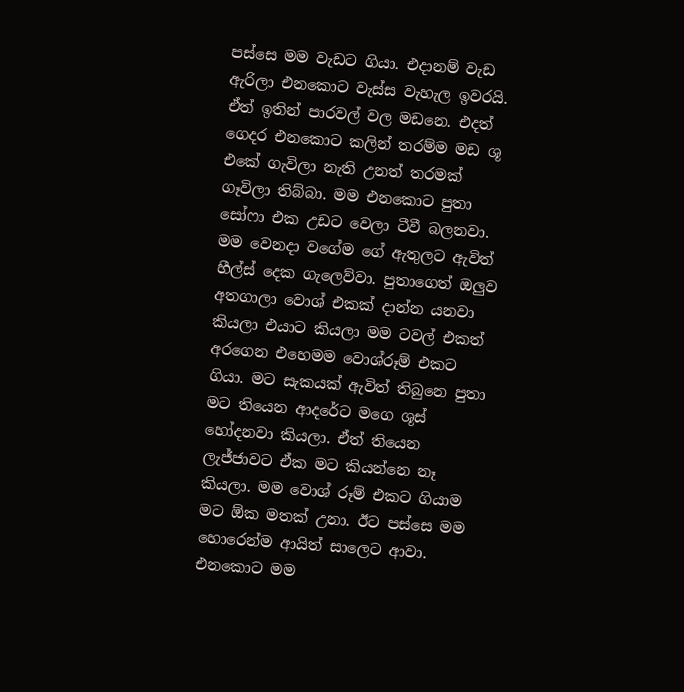පස්සෙ මම වැඩට ගියා. එදානම් වැඩ ඇරිලා එනකොට වැස්ස වැහැල ඉවරයි. ඒත් ඉතින් පාරවල් වල මඩනෙ. එදත් ගෙදර එනකොට කලින් තරම්ම මඩ ශූ එකේ ගැවිලා නැති උනත් තරමක් ගෑවිලා තිබ්බා. මම එනකොට පුතා සෝෆා එක උඩට වෙලා ටීවී බලනවා. මම වෙනදා වගේම ගේ ඇතුලට ඇවිත් හීල්ස් දෙක ගැලෙව්වා. පුතාගෙත් ඔලුව අතගාලා වොශ් එකක් දාන්න යනවා කියලා එයාට කියලා මම ටවල් එකත් අරගෙන එහෙමම වොශ්රූම් එකට ගියා. මට සැකයක් ඇවිත් තිබුනෙ පුතා මට තියෙන ආදරේට මගෙ ශූස් හෝදනවා කියලා. ඒත් තියෙන ලැජ්ජාවට ඒක මට කියන්නෙ නෑ කියලා. මම වොශ් රූම් එකට ගියාම මට ඕක මතක් උනා. ඊට පස්සෙ මම හොරෙන්ම ආයිත් සාලෙට ආවා. එනකොට මම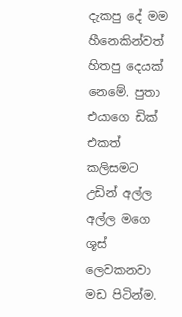දැකපු දේ මම හීනෙකින්වත් හිතපු දෙයක් නෙමේ. පුතා එයාගෙ ඩික් එකත් කලිසමට උඩින් අල්ල අල්ල මගෙ ශූස් ලෙවකනවා මඩ පිටින්ම.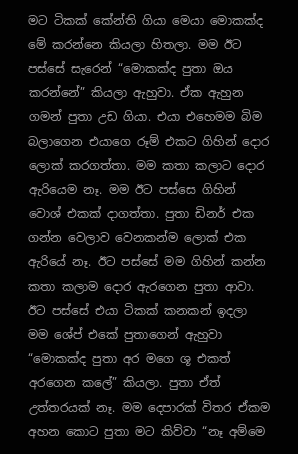මට ටිකක් කේන්ති ගියා මෙයා මොකක්ද මේ කරන්නෙ කියලා හිතලා. මම ඊට පස්සේ සැරෙන් “මොකක්ද පුතා ඔය කරන්නේ” කියලා ඇහුවා. ඒක ඇහුන ගමන් පුතා උඩ ගියා. එයා එහෙමම බිම බලාගෙන එයාගෙ රූම් එකට ගිහින් දොර ලොක් කරගත්තා. මම කතා කලාට දොර ඇරියෙම නෑ. මම ඊට පස්සෙ ගිහින් වොශ් එකක් දාගත්තා. පුතා ඩිනර් එක ගන්න වෙලාව වෙනකන්ම ලොක් එක ඇරියේ නෑ. ඊට පස්සේ මම ගිහින් කන්න කතා කලාම දොර ඇරගෙන පුතා ආවා. ඊට පස්සේ එයා ටිකක් කනකන් ඉදලා මම ශේප් එකේ පුතාගෙන් ඇහුවා “මොකක්ද පුතා අර මගෙ ශූ එකත් අරගෙන කලේ” කියලා. පුතා ඒත් උත්තරයක් නෑ. මම දෙපාරක් විතර ඒකම අහන කොට පුතා මට කිව්වා “නෑ අම්මෙ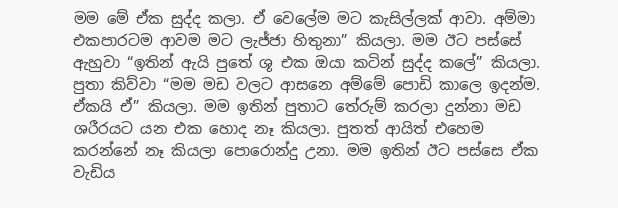මම මේ ඒක සුද්ද කලා. ඒ වෙලේම මට කැසිල්ලක් ආවා. අම්මා එකපාරටම ආවම මට ලැජ්ජා හිතුනා” කියලා. මම ඊට පස්සේ ඇහුවා “ඉතින් ඇයි පුතේ ශූ එක ඔයා කටින් සුද්ද කලේ” කියලා. පුතා කිව්වා “මම මඩ වලට ආසනෙ අම්මේ පොඩි කාලෙ ඉදන්ම. ඒකයි ඒ” කියලා. මම ඉතින් පුතාට තේරුම් කරලා දුන්නා මඩ ශරීරයට යන එක හොද නෑ කියලා. පුතත් ආයිත් එහෙම කරන්නේ නෑ කියලා පොරොන්දු උනා. මම ඉතින් ඊට පස්සෙ ඒක වැඩිය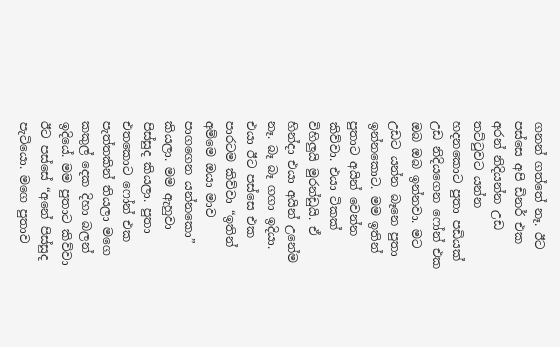ගනන් ගත්තේ නෑ. ඊට පස්සෙ අපි ඩිනර් එක අරන් නිදියන්න උඩ තට්ටුවට යන්න හදනකොට පුතා පඩියක් උඩ නිදියගෙන ෆෝන් එක ඔබ ඔබ ඉන්නවා. මට උඩට යන්න බෑනෙ පුතා ඉන්නකොට. මම ඉතින් පුතාට අයින් වෙන්න කිව්වා. එයා ටිකක් විහිලුයි මුරන්ඩුයි. ඒ හින්දා එයා අයින් උනේම නෑ. බෑ බෑ ගගා ඉදියා. එයා ඊට පස්සෙ එක පාරටම කිව්වා “ඉතින් අම්මෙ ඔයා මාව පාගගෙන යන්නකො” කියලා. මම ඇහුවා පිස්සුද කියලා. පුතා එතකොට ෆෝන් එක පැත්තකින් තියලා මගෙ කකුල් දෙක දිහා බලන් ඉදියේ. මම පුතාට කිව්වා ඊට පස්සේ “අනේ පිස්සුද පැටියො. මගෙ පුතාව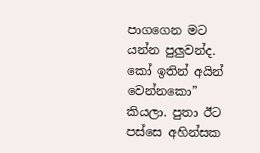පාගගෙන මට යන්න පුලුවන්ද. කෝ ඉතින් අයින් වෙන්නකො” කියලා. පුතා ඊට පස්සෙ අහින්සක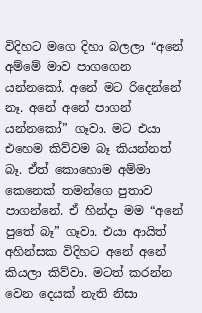විදිහට මගෙ දිහා බලලා “අනේ අම්මේ මාව පාගගෙන යන්නකෝ. අනේ මට රිදෙන්නේ නෑ. අනේ අනේ පාගන් යන්නකෝ” ගෑවා. මට එයා එහෙම කිව්වම බෑ කියන්නත් බෑ. ඒත් කොහොම අම්මා කෙනෙක් තමන්ගෙ පුතාව පාගන්නේ. ඒ හින්දා මම “අනේ පුතේ බෑ” ගෑවා. එයා ආයිත් අහින්සක විදිහට අනේ අනේ කියලා කිව්වා. මටත් කරන්න වෙන දෙයක් නැති නිසා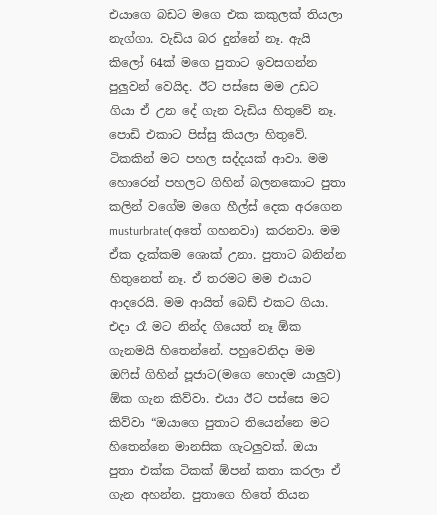එයාගෙ බඩට මගෙ එක කකුලක් තියලා නැග්ගා. වැඩිය බර දුන්නේ නෑ. ඇයි කිලෝ 64ක් මගෙ පුතාට ඉවසගන්න පුලුවන් වෙයිද. ඊට පස්සෙ මම උඩට ගියා ඒ උන දේ ගැන වැඩිය හිතුවේ නෑ. පොඩි එකාට පිස්සු කියලා හිතුවේ. ටිකකින් මට පහල සද්දයක් ආවා. මම හොරෙන් පහලට ගිහින් බලනකොට පුතා කලින් වගේම මගෙ හීල්ස් දෙක අරගෙන musturbrate(අතේ ගහනවා) කරනවා. මම ඒක දැක්කම ශොක් උනා. පුතාට බනින්න හිතුනෙත් නෑ. ඒ තරමට මම එයාට ආදරෙයි. මම ආයිත් බෙඩ් එකට ගියා. එදා රෑ මට නින්ද ගියෙත් නෑ ඕක ගැනමයි හිතෙන්නේ. පහුවෙනිදා මම ඔෆිස් ගිහින් පූජාට(මගෙ හොදම යාලුව) ඕක ගැන කිව්වා. එයා ඊට පස්සෙ මට කිව්වා “ඔයාගෙ පුතාට තියෙන්නෙ මට හිතෙන්නෙ මානසික ගැටලුවක්. ඔයා පුතා එක්ක ටිකක් ඕපන් කතා කරලා ඒ ගැන අහන්න. පුතාගෙ හිතේ තියන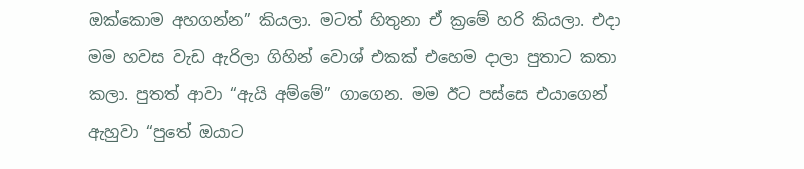ඔක්කොම අහගන්න” කියලා. මටත් හිතුනා ඒ ක්‍රමේ හරි කියලා. එදා මම හවස වැඩ ඇරිලා ගිහින් වොශ් එකක් එහෙම දාලා පුතාට කතා කලා. පුතත් ආවා “ඇයි අම්මේ” ගාගෙන. මම ඊට පස්සෙ එයාගෙන් ඇහුවා “පුතේ ඔයාට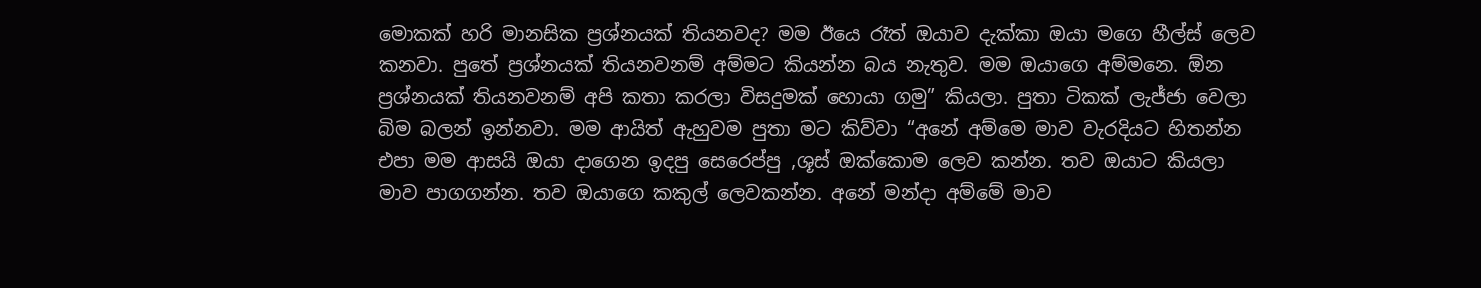මොකක් හරි මානසික ප්‍රශ්නයක් තියනවද? මම ඊයෙ රෑත් ඔයාව දැක්කා ඔයා මගෙ හීල්ස් ලෙව කනවා. පුතේ ප්‍රශ්නයක් තියනවනම් අම්මට කියන්න බය නැතුව. මම ඔයාගෙ අම්මනෙ. ඕන ප්‍රශ්නයක් තියනවනම් අපි කතා කරලා විසදුමක් හොයා ගමු” කියලා. පුතා ටිකක් ලැජ්ජා වෙලා බිම බලන් ඉන්නවා. මම ආයිත් ඇහුවම පුතා මට කිව්වා “අනේ අම්මෙ මාව වැරදියට හිතන්න එපා මම ආසයි ඔයා දාගෙන ඉදපු සෙරෙප්පු ,ශූස් ඔක්කොම ලෙව කන්න. තව ඔයාට කියලා මාව පාගගන්න. තව ඔයාගෙ කකුල් ලෙවකන්න. අනේ මන්දා අම්මේ මාව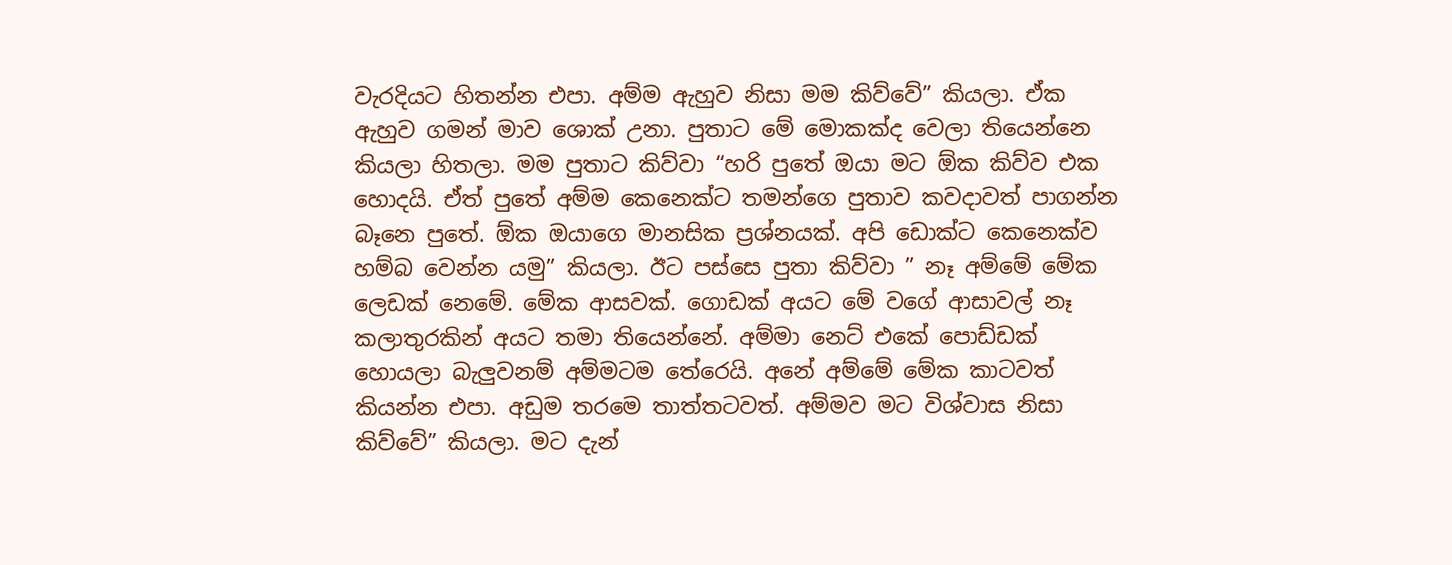වැරදියට හිතන්න එපා. අම්ම ඇහුව නිසා මම කිව්වේ” කියලා. ඒක ඇහුව ගමන් මාව ශොක් උනා. පුතාට මේ මොකක්ද වෙලා තියෙන්නෙ කියලා හිතලා. මම පුතාට කිව්වා “හරි පුතේ ඔයා මට ඕක කිව්ව එක හොදයි. ඒත් පුතේ අම්ම කෙනෙක්ට තමන්ගෙ පුතාව කවදාවත් පාගන්න බෑනෙ පුතේ. ඕක ඔයාගෙ මානසික ප්‍රශ්නයක්. අපි ඩොක්ට කෙනෙක්ව හම්බ වෙන්න යමු” කියලා. ඊට පස්සෙ පුතා කිව්වා ” නෑ අම්මේ මේක ලෙඩක් නෙමේ. මේක ආසවක්. ගොඩක් අයට මේ වගේ ආසාවල් නෑ කලාතුරකින් අයට තමා තියෙන්නේ. අම්මා නෙට් එකේ පොඩ්ඩක් හොයලා බැලුවනම් අම්මටම තේරෙයි. අනේ අම්මේ මේක කාටවත් කියන්න එපා. අඩුම තරමෙ තාත්තටවත්. අම්මව මට විශ්වාස නිසා කිව්වේ” කියලා. මට දැන්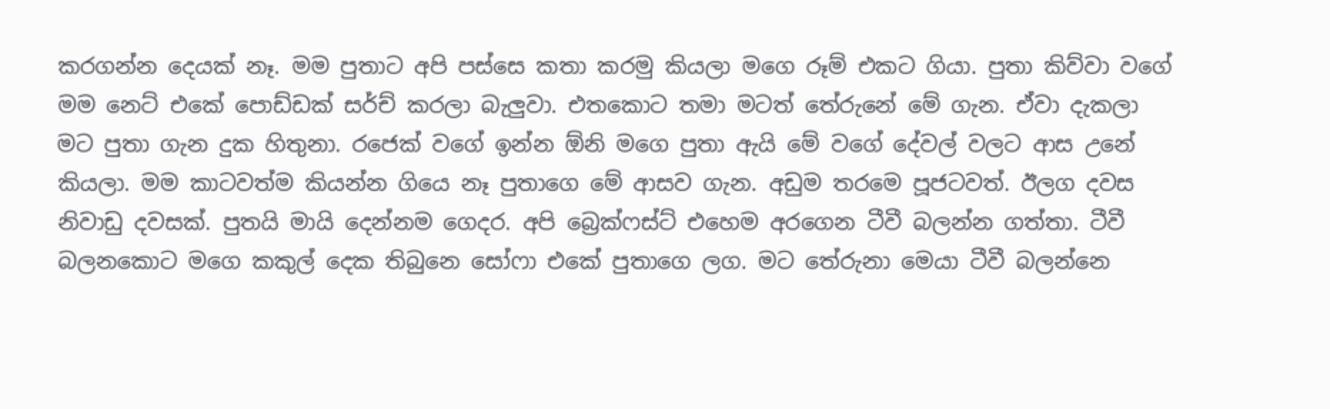කරගන්න දෙයක් නෑ. මම පුතාට අපි පස්සෙ කතා කරමු කියලා මගෙ රූම් එකට ගියා. පුතා කිව්වා වගේ මම නෙට් එකේ පොඩ්ඩක් සර්ච් කරලා බැලුවා. එතකොට තමා මටත් තේරුනේ මේ ගැන. ඒවා දැකලා මට පුතා ගැන දුක හිතුනා. රජෙක් වගේ ඉන්න ඕනි මගෙ පුතා ඇයි මේ වගේ දේවල් වලට ආස උනේ කියලා. මම කාටවත්ම කියන්න ගියෙ නෑ පුතාගෙ මේ ආසව ගැන. අඩුම තරමෙ පූජටවත්. ඊලග දවස නිවාඩු දවසක්. පුතයි මායි දෙන්නම ගෙදර. අපි බ්‍රෙක්ෆස්ට් එහෙම අරගෙන ටීවී බලන්න ගත්තා. ටීවී බලනකොට මගෙ කකුල් දෙක තිබුනෙ සෝෆා එකේ පුතාගෙ ලග. මට තේරුනා මෙයා ටීවී බලන්නෙ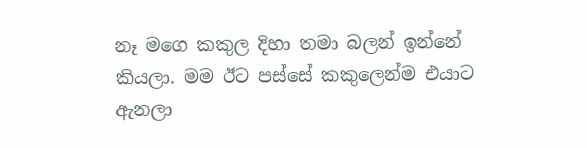නෑ මගෙ කකුල දිහා තමා බලන් ඉන්නේ කියලා. මම ඊට පස්සේ කකුලෙන්ම එයාට ඇනලා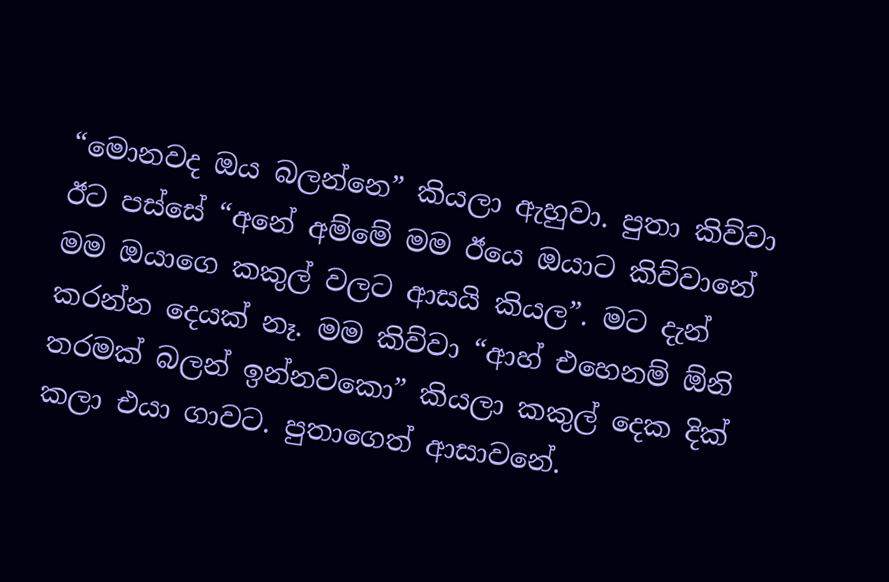“මොනවද ඔය බලන්නෙ” කියලා ඇහුවා. පුතා කිව්වා ඊට පස්සේ “අනේ අම්මේ මම ඊයෙ ඔයාට කිව්වානේ මම ඔයාගෙ කකුල් වලට ආසයි කියල”. මට දැන් කරන්න දෙයක් නෑ. මම කිව්වා “ආහ් එහෙනම් ඕනි තරමක් බලන් ඉන්නවකො” කියලා කකුල් දෙක දික් කලා එයා ගාවට. පුතාගෙත් ආසාවනේ.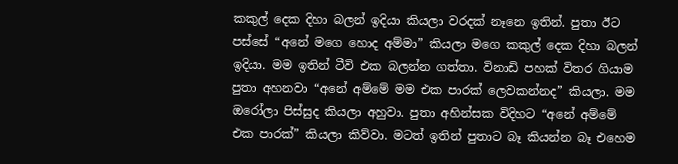කකුල් දෙක දිහා බලන් ඉදියා කියලා වරදක් නෑනෙ ඉතින්. පුතා ඊට පස්සේ “අනේ මගෙ හොද අම්මා” කියලා මගෙ කකුල් දෙක දිහා බලන් ඉදියා. මම ඉතින් ටීවි එක බලන්න ගත්තා. විනාඩි පහක් විතර ගියාම පුතා අහනවා “අනේ අම්මේ මම එක පාරක් ලෙවකන්නද” කියලා. මම ඔරෝලා පිස්සුද කියලා අහුවා. පුතා අහින්සක විදිහට “අනේ අම්මේ එක පාරක්” කියලා කිව්වා. මටත් ඉතින් පුතාට බෑ කියන්න බෑ එහෙම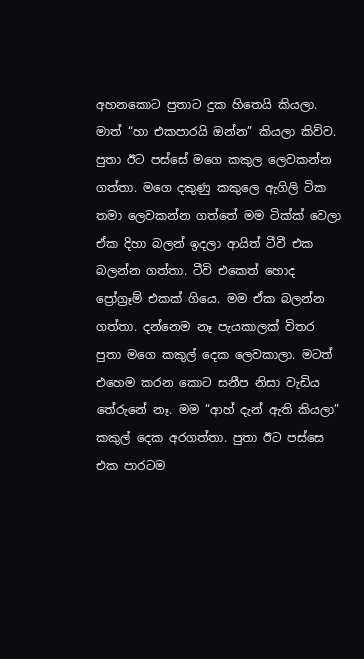අහනකොට පුතාට දුක හිතෙයි කියලා. මාත් “හා එකපාරයි ඔන්න” කියලා කිව්ව. පුතා ඊට පස්සේ මගෙ කකුල ලෙවකන්න ගත්තා. මගෙ දකුණු කකුලෙ ඇගිලි ටික තමා ලෙවකන්න ගත්තේ මම ටික්ක් වෙලා ඒක දිහා බලන් ඉදලා ආයිත් ටීවී එක බලන්න ගත්තා. ටීවි එකෙත් හොද ප්‍රෝග්‍රෑම් එකක් ගියෙ. මම ඒක බලන්න ගත්තා. දන්නෙම නෑ පැයකාලක් විතර පුතා මගෙ කකුල් දෙක ලෙවකාලා. මටත් එහෙම කරන කොට සනීප නිසා වැඩිය තේරුනේ නෑ. මම “ආහ් දැන් ඇති කියලා” කකුල් දෙක අරගත්තා. පුතා ඊට පස්සෙ එක පාරටම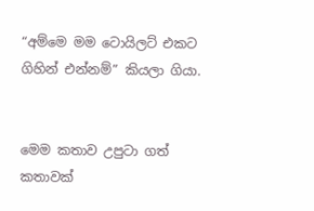“අම්මෙ මම ටොයිලට් එකට ගිහින් එන්නම්” කියලා ගියා.


මෙම කතාව උපුටා ගත් කතාවක්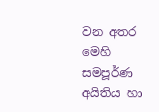වන අතර මෙහි සමපූර්ණ අයිතිය හා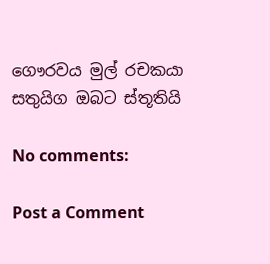ගෞරවය මුල් රචකයා සතුයිග ඔබට ස්තූතියි

No comments:

Post a Comment